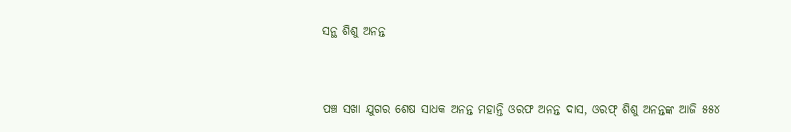ସନ୍ଥ ଶିଶୁ ଅନନ୍ତ



ପଞ୍ଚ ସଖା ଯୁଗର ଶେଷ ସାଧକ ଅନନ୍ତ ମହାନ୍ତି ଓରଫ ଅନନ୍ତ ଦାସ, ଓରଫ୍ ଶିଶୁ ଅନନ୍ତଙ୍କ ଆଜି ୫୫୪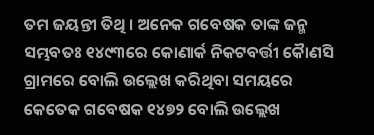ତମ ଜୟନ୍ତୀ ତିଥି । ଅନେକ ଗବେଷକ ତାଙ୍କ ଜନ୍ମ ସମ୍ଭବତଃ ୧୪୯୩ରେ କୋଣାର୍କ ନିକଟବର୍ତ୍ତୀ କୈାଣସି ଗ୍ରାମରେ ବୋଲି ଉଲ୍ଲେଖ କରିଥିବା ସମୟରେ କେତେକ ଗବେଷକ ୧୪୭୨ ବୋଲି ଉଲ୍ଲେଖ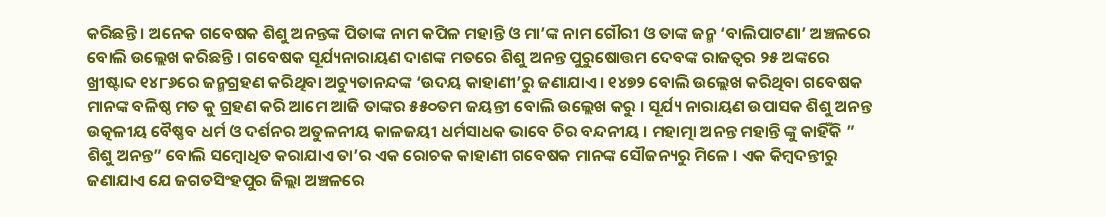କରିଛନ୍ତି । ଅନେକ ଗବେଷକ ଶିଶୁ ଅନନ୍ତଙ୍କ ପିତାଙ୍କ ନାମ କପିଳ ମହାନ୍ତି ଓ ମା’ଙ୍କ ନାମ ଗୌରୀ ଓ ତାଙ୍କ ଜନ୍ମ ‘ବାଲିପାଟଣା’ ଅଞ୍ଚଳରେ ବୋଲି ଉଲ୍ଲେଖ କରିଛନ୍ତି । ଗବେଷକ ସୂର୍ଯ୍ୟନାରାୟଣ ଦାଶଙ୍କ ମତରେ ଶିଶୁ ଅନନ୍ତ ପୁରୁଷୋତ୍ତମ ଦେବଙ୍କ ରାଜତ୍ୱର ୨୫ ଅଙ୍କରେ ଖ୍ରୀଷ୍ଟାବ୍ଦ ୧୪୮୬ରେ ଜନ୍ମଗ୍ରହଣ କରିଥିବା ଅଚ୍ୟୁତାନନ୍ଦଙ୍କ ‘ଉଦୟ କାହାଣୀ’ରୁ ଜଣାଯାଏ । ୧୪୭୨ ବୋଲି ଉଲ୍ଲେଖ କରିଥିବା ଗବେଷକ ମାନଙ୍କ ବଳିଷ୍ଠ ମତ କୁ ଗ୍ରହଣ କରି ଆମେ ଆଜି ତାଙ୍କର ୫୫୦ତମ ଜୟନ୍ତୀ ବୋଲି ଉଲ୍ଲେଖ କରୁ । ସୂର୍ଯ୍ୟ ନାରାୟଣ ଉପାସକ ଶିଶୁ ଅନନ୍ତ ଉତ୍କଳୀୟ ବୈଷ୍ଣବ ଧର୍ମ ଓ ଦର୍ଶନର ଅତୁଳନୀୟ କାଳଜୟୀ ଧର୍ମସାଧକ ଭାବେ ଚିର ବନ୍ଦନୀୟ । ମହାତ୍ମା ଅନନ୍ତ ମହାନ୍ତି ଙ୍କୁ କାହିଁକି ” ଶିଶୁ ଅନନ୍ତ” ବୋଲି ସମ୍ବୋଧିତ କରାଯାଏ ତା’ର ଏକ ରୋଚକ କାହାଣୀ ଗବେଷକ ମାନଙ୍କ ସୌଜନ୍ୟରୁ ମିଳେ । ଏକ କିମ୍ବଦନ୍ତୀରୁ ଜଣାଯାଏ ଯେ ଜଗତସିଂହପୁର ଜିଲ୍ଲା ଅଞ୍ଚଳରେ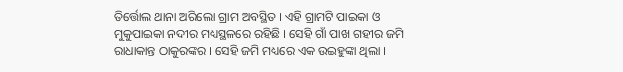ତିର୍ତ୍ତୋଲ ଥାନା ଅରିଲୋ ଗ୍ରାମ ଅବସ୍ଥିତ । ଏହି ଗ୍ରାମଟି ପାଇକା ଓ ମୁକୁପାଇକା ନଦୀର ମଧ୍ୟସ୍ଥଳରେ ରହିଛି । ସେହି ଗାଁ ପାଖ ଗହୀର ଜମି ରାଧାକାନ୍ତ ଠାକୁରଙ୍କର । ସେହି ଜମି ମଧ୍ୟରେ ଏକ ଉଇହୁଙ୍କା ଥିଲା ।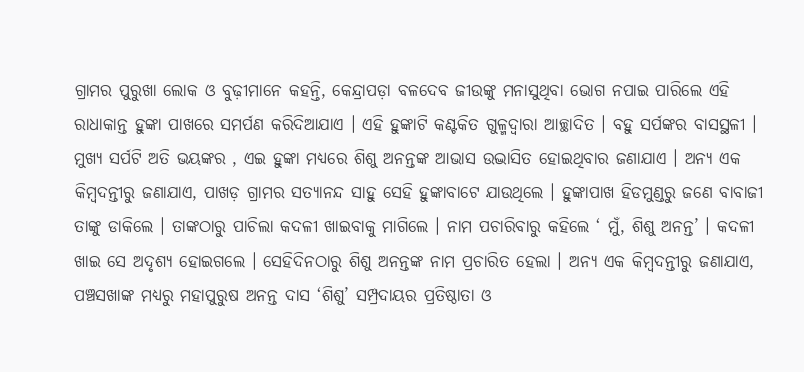ଗ୍ରାମର ପୁରୁଖା ଲୋକ ଓ ବୁଢ଼ୀମାନେ କହନ୍ତି, କେନ୍ଦ୍ରାପଡ଼ା ବଳଦେବ ଜୀଉଙ୍କୁ ମନାସୁଥିବା ଭୋଗ ନପାଇ ପାରିଲେ ଏହି ରାଧାକାନ୍ତ ହୁଙ୍କା ପାଖରେ ସମର୍ପଣ କରିଦିଆଯାଏ । ଏହି ହୁଙ୍କାଟି କଣ୍ଟକିତ ଗୁଳ୍ମଦ୍ୱାରା ଆଚ୍ଛାଦିତ । ବହୁ ସର୍ପଙ୍କର ବାସସ୍ଥଳୀ । ମୁଖ୍ୟ ସର୍ପଟି ଅତି ଭୟଙ୍କର , ଏଇ ହୁଙ୍କା ମଧ୍ୟରେ ଶିଶୁ ଅନନ୍ତଙ୍କ ଆଭାସ ଉଦ୍ଭାସିତ ହୋଇଥିବାର ଜଣାଯାଏ । ଅନ୍ୟ ଏକ କିମ୍ବଦନ୍ତୀରୁ ଜଣାଯାଏ, ପାଖଡ଼ ଗ୍ରାମର ସତ୍ୟାନନ୍ଦ ସାହୁ ସେହି ହୁଙ୍କାବାଟେ ଯାଉଥିଲେ । ହୁଙ୍କାପାଖ ହିଡମୁଣ୍ଡରୁ ଜଣେ ବାବାଜୀ ତାଙ୍କୁ ଡାକିଲେ । ତାଙ୍କଠାରୁ ପାଚିଲା କଦଳୀ ଖାଇବାକୁ ମାଗିଲେ । ନାମ ପଚାରିବାରୁ କହିଲେ ‘ ମୁଁ, ଶିଶୁ ଅନନ୍ତ’ । କଦଳୀ ଖାଇ ସେ ଅଦୃଶ୍ୟ ହୋଇଗଲେ । ସେହିଦିନଠାରୁ ଶିଶୁ ଅନନ୍ତଙ୍କ ନାମ ପ୍ରଚାରିତ ହେଲା । ଅନ୍ୟ ଏକ କିମ୍ବଦନ୍ତୀରୁ ଜଣାଯାଏ, ପଞ୍ଚସଖାଙ୍କ ମଧ୍ୟରୁ ମହାପୁରୁଷ ଅନନ୍ତ ଦାସ ‘ଶିଶୁ’ ସମ୍ପ୍ରଦାୟର ପ୍ରତିଷ୍ଠାତା ଓ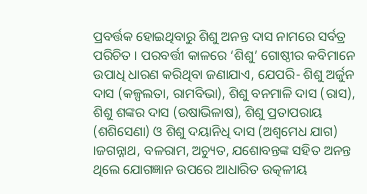ପ୍ରବର୍ତ୍ତକ ହୋଇଥିବାରୁ ଶିଶୁ ଅନନ୍ତ ଦାସ ନାମରେ ସର୍ବତ୍ର ପରିଚିତ । ପରବର୍ତ୍ତୀ କାଳରେ ‘ଶିଶୁ’ ଗୋଷ୍ଠୀର କବିମାନେ ଉପାଧି ଧାରଣ କରିଥିବା ଜଣାଯାଏ, ଯେପରି- ଶିଶୁ ଅର୍ଜୁନ ଦାସ (କଳ୍ପଲତା, ରାମବିଭା), ଶିଶୁ ବନମାଳି ଦାସ (ରାସ), ଶିଶୁ ଶଙ୍କର ଦାସ (ଉଷାଭିଳାଷ), ଶିଶୁ ପ୍ରତାପରାୟ (ଶଶିସେଣା) ଓ ଶିଶୁ ଦୟାନିଧି ଦାସ (ଅଶ୍ୱମେଧ ଯାଗ) ।ଜଗନ୍ନାଥ, ବଳରାମ, ଅଚ୍ୟୁତ, ଯଶୋବନ୍ତଙ୍କ ସହିତ ଅନନ୍ତ ଥିଲେ ଯୋଗଜ୍ଞାନ ଉପରେ ଆଧାରିତ ଉତ୍କଳୀୟ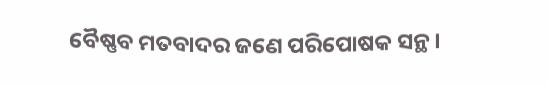ବୈଷ୍ଣବ ମତବାଦର ଜଣେ ପରିପୋଷକ ସନ୍ଥ ।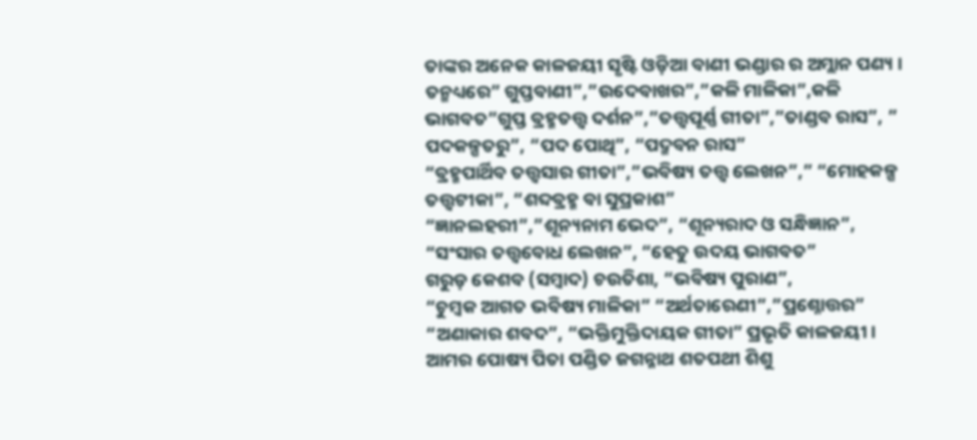ତାଙ୍କର ଅନେକ କାଳଜୟୀ ସୃଷ୍ଟି ଓଡ଼ିଆ ବାଣୀ ଭଣ୍ଡାର ର ଅମ୍ଲାନ ପଣ୍ୟ । ତନ୍ମଧ୍ୟରେ” ଗୁପ୍ତବାଣୀ”,”ଉଦେବାଖର”,”କଳି ମାଳିକା”,କଳି ଭାଗବତ”ଗୁପ୍ତ ବ୍ରହ୍ମତତ୍ତ୍ୱ ଦର୍ଶନ”,”ତତ୍ତ୍ୱପୂର୍ଣ୍ଣ ଗୀତା”,”ତାଣ୍ଡବ ରାସ”, ” ପଦକଳ୍ପତରୁ”, “ପଦ ପୋଥି”, “ପଦ୍ମବନ ରାସ”
“ବ୍ରହ୍ମପାର୍ଥିବ ତତ୍ତ୍ୱସାର ଗୀତା”,”ଭବିଷ୍ୟ ତତ୍ତ୍ୱ ଲେଖନ”,” “ମୋହକଳ୍ପ ତତ୍ତ୍ୱଟୀକା”, “ଶବ୍ଦବ୍ରହ୍ମ ବା ସୁପ୍ରକାଶ”
“ଜ୍ଞାନଲହରୀ”,”ଶୂନ୍ୟନାମ ଭେଦ”, “ଶୂନ୍ୟରାଦ ଓ ସନ୍ଧିଜ୍ଞାନ”,
“ସଂସାର ତତ୍ତ୍ୱବୋଧ ଲେଖନ”, “ହେତୁ ଉଦୟ ଭାଗବତ”
ଗରୁଡ଼ କେଶବ (ସମ୍ବାଦ) ଚଉତିଶା, “ଭବିଷ୍ୟ ପୁରାଣ”,
“ଚୁମ୍ବକ ଆଗତ ଭବିଷ୍ୟ ମାଳିକା” “ଅର୍ଥତାରେଣୀ”,”ପ୍ରଶ୍ନୋତ୍ତର”
“ଅଣାକାର ଶବଦ”, “ଭକ୍ତିମୁକ୍ତିଦାୟକ ଗୀତା” ପ୍ରଭୃତି କାଳଜୟୀ । ଆମର ପୋଷ୍ୟ ପିତା ପଣ୍ଡିତ ଜଗନ୍ନାଥ ଶତପଥୀ ଶିଶୁ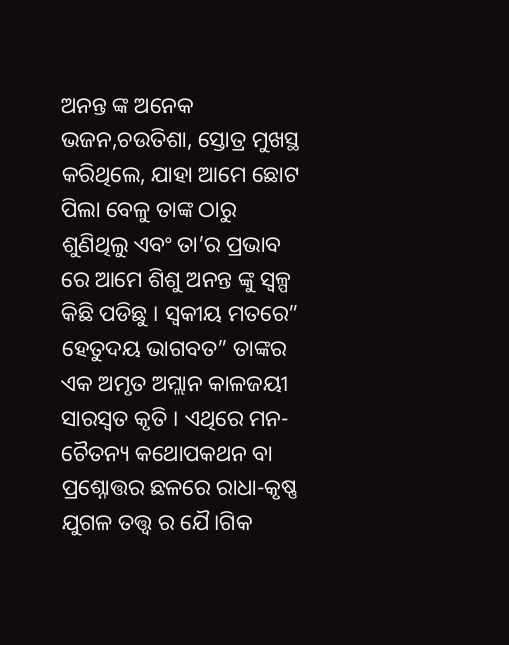ଅନନ୍ତ ଙ୍କ ଅନେକ ଭଜନ,ଚଉତିଶା, ସ୍ତୋତ୍ର ମୁଖସ୍ଥ କରିଥିଲେ, ଯାହା ଆମେ ଛୋଟ ପିଲା ବେଳୁ ତାଙ୍କ ଠାରୁ ଶୁଣିଥିଲୁ ଏବଂ ତା’ର ପ୍ରଭାବ ରେ ଆମେ ଶିଶୁ ଅନନ୍ତ ଙ୍କୁ ସ୍ବଳ୍ପ କିଛି ପଡିଛୁ । ସ୍ଵକୀୟ ମତରେ” ହେତୁଦୟ ଭାଗବତ” ତାଙ୍କର ଏକ ଅମୃତ ଅମ୍ଲାନ କାଳଜୟୀ ସାରସ୍ଵତ କୃତି । ଏଥିରେ ମନ- ଚୈତନ୍ୟ କଥୋପକଥନ ବା ପ୍ରଶ୍ନୋତ୍ତର ଛଳରେ ରାଧା-କୃଷ୍ଣ ଯୁଗଳ ତତ୍ତ୍ଵ ର ଯୈ।ଗିକ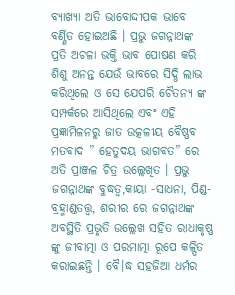ବ୍ୟାଖ୍ୟା ଅତି ଭାବୋଦ୍ଦୀପକ ଭାବେ ବର୍ଣ୍ଣିତ ହୋଇଅଛି । ପ୍ରଭୁ ଜଗନ୍ନାଥଙ୍କ ପ୍ରତି ଅଚଳା ଭକ୍ତି ଭାବ ପୋଷଣ କରି ଶିଶୁ ଅନନ୍ତ ଯେଉଁ ଭାବରେ ସିଦ୍ଧି ଲାଭ କରିଥିଲେ ଓ ସେ ଯେପରି ଚୈତନ୍ୟ ଙ୍କ ସମ୍ପର୍କରେ ଆସିଥିଲେ ଏବଂ ଏହି ପ୍ରଜ୍ଞାମିଳନରୁ ଜାତ ଉତ୍କଳୀୟ ବୈଷ୍ଣବ ମତବାଦ ” ହେତୁଦୟ ଭାଗବତ” ରେ ଅତି ପ୍ରାଞ୍ଜଳ ଚିତ୍ର ଉଲ୍ଲେଖିତ । ପ୍ରଭୁ ଜଗନ୍ନାଥଙ୍କ ବୁଦ୍ଧତ୍ବ,କାୟା -ସାଧନା, ପିଣ୍ଡ-ବ୍ରହ୍ମାଣ୍ଡତତ୍ତ୍ବ, ଶରୀର ରେ ଜଗନ୍ନାଥଙ୍କ ଅବସ୍ଥିତି ପ୍ରଭୃତି ଉଲ୍ଲେଖ ସହିତ ରାଧାକୃଷ୍ଣ ଙ୍କୁ ଜୀବାତ୍ମା ଓ ପରମାତ୍ମା ରୂପେ କଳ୍ପିତ କରାଇଛନ୍ତି । ବୈ।ଦ୍ଧ ସହଜିଆ ଧର୍ମର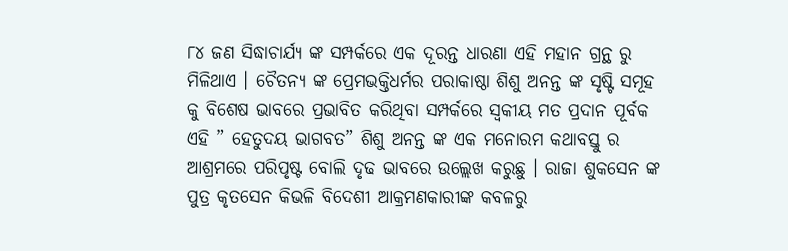୮୪ ଜଣ ସିଦ୍ଧାଚାର୍ଯ୍ୟ ଙ୍କ ସମ୍ପର୍କରେ ଏକ ଦୂରନ୍ତ ଧାରଣା ଏହି ମହାନ ଗ୍ରନ୍ଥ ରୁ ମିଳିଥାଏ । ଚୈତନ୍ୟ ଙ୍କ ପ୍ରେମଭକ୍ତିଧର୍ମର ପରାକାଷ୍ଠା ଶିଶୁ ଅନନ୍ତ ଙ୍କ ସୃଷ୍ଟି ସମୂହ କୁ ବିଶେଷ ଭାବରେ ପ୍ରଭାବିତ କରିଥିବା ସମ୍ପର୍କରେ ସ୍ଵକୀୟ ମତ ପ୍ରଦାନ ପୂର୍ବକ ଏହି ” ହେତୁଦୟ ଭାଗବତ” ଶିଶୁ ଅନନ୍ତ ଙ୍କ ଏକ ମନୋରମ କଥାବସ୍ତୁ ର ଆଶ୍ରମରେ ପରିପୃଷ୍ଟ ବୋଲି ଦୃଢ ଭାବରେ ଉଲ୍ଲେଖ କରୁଛୁ । ରାଜା ଶୁକସେନ ଙ୍କ ପୁତ୍ର କୃତସେନ କିଭଳି ବିଦେଶୀ ଆକ୍ରମଣକାରୀଙ୍କ କବଳରୁ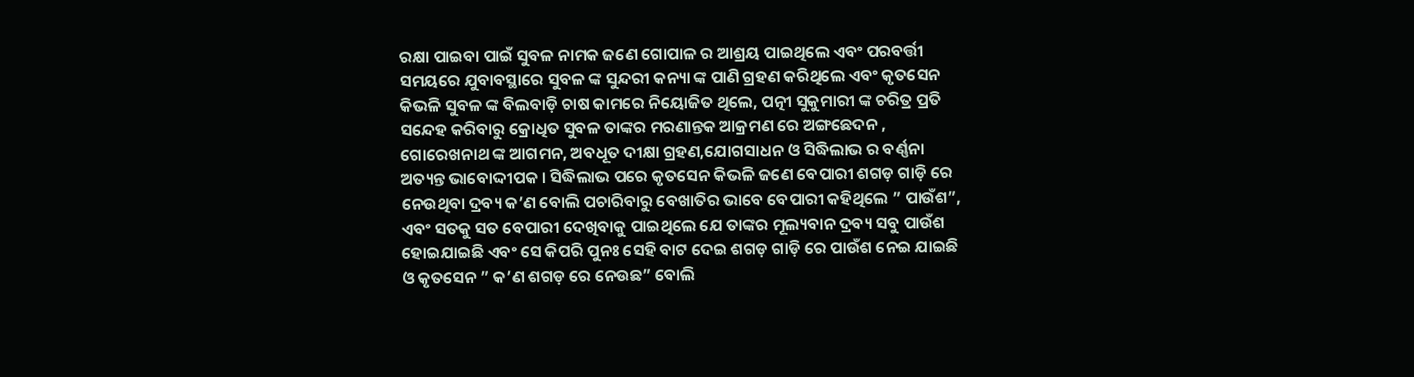ରକ୍ଷା ପାଇବା ପାଇଁ ସୁବଳ ନାମକ ଜଣେ ଗୋପାଳ ର ଆଶ୍ରୟ ପାଇଥିଲେ ଏବଂ ପରବର୍ତ୍ତୀ ସମୟରେ ଯୁବାବସ୍ଥାରେ ସୁବଳ ଙ୍କ ସୁନ୍ଦରୀ କନ୍ୟା ଙ୍କ ପାଣି ଗ୍ରହଣ କରିଥିଲେ ଏବଂ କୃତସେନ କିଭଳି ସୁବଳ ଙ୍କ ବିଲବାଡ଼ି ଚାଷ କାମରେ ନିୟୋଜିତ ଥିଲେ, ପତ୍ନୀ ସୁକୁମାରୀ ଙ୍କ ଚରିତ୍ର ପ୍ରତି ସନ୍ଦେହ କରିବାରୁ କ୍ରୋଧିତ ସୁବଳ ତାଙ୍କର ମରଣାନ୍ତକ ଆକ୍ରମଣ ରେ ଅଙ୍ଗଛେଦନ , ଗୋରେଖନାଥ ଙ୍କ ଆଗମନ, ଅବଧୂତ ଦୀକ୍ଷା ଗ୍ରହଣ,ଯୋଗସାଧନ ଓ ସିଦ୍ଧିଲାଭ ର ବର୍ଣ୍ଣନା ଅତ୍ୟନ୍ତ ଭାବୋଦ୍ଦୀପକ । ସିଦ୍ଧିଲାଭ ପରେ କୃତସେନ କିଭଳି ଜଣେ ବେପାରୀ ଶଗଡ଼ ଗାଡ଼ି ରେ ନେଉଥିବା ଦ୍ରବ୍ୟ କ’ଣ ବୋଲି ପଚାରିବାରୁ ବେଖାତିର ଭାବେ ବେପାରୀ କହିଥିଲେ ” ପାଉଁଶ”, ଏବଂ ସତକୁ ସତ ବେପାରୀ ଦେଖିବାକୁ ପାଇଥିଲେ ଯେ ତାଙ୍କର ମୂଲ୍ୟବାନ ଦ୍ରବ୍ୟ ସବୁ ପାଉଁଶ ହୋଇଯାଇଛି ଏବଂ ସେ କିପରି ପୁନଃ ସେହି ବାଟ ଦେଇ ଶଗଡ଼ ଗାଡ଼ି ରେ ପାଉଁଶ ନେଇ ଯାଇଛି ଓ କୃତସେନ ” କ’ଣ ଶଗଡ଼ ରେ ନେଉଛ” ବୋଲି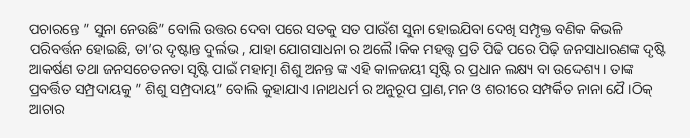ପଚାରନ୍ତେ ” ସୁନା ନେଉଛି” ବୋଲି ଉତ୍ତର ଦେବା ପରେ ସତକୁ ସତ ପାଉଁଶ ସୁନା ହୋଇଯିବା ଦେଖି ସମ୍ପୃକ୍ତ ବଣିକ କିଭଳି ପରିବର୍ତ୍ତନ ହୋଇଛି, ତା’ର ଦୃଷ୍ଟାନ୍ତ ଦୁର୍ଲଭ , ଯାହା ଯୋଗସାଧନା ର ଅଲୈ।କିକ ମହତ୍ତ୍ଵ ପ୍ରତି ପିଢି ପରେ ପିଢ଼ି ଜନସାଧାରଣଙ୍କ ଦୃଷ୍ଟି ଆକର୍ଷଣ ତଥା ଜନସଚେତନତା ସୃଷ୍ଟି ପାଇଁ ମହାତ୍ମା ଶିଶୁ ଅନନ୍ତ ଙ୍କ ଏହି କାଳଜୟୀ ସୃଷ୍ଟି ର ପ୍ରଧାନ ଲକ୍ଷ୍ୟ ବା ଉଦ୍ଦେଶ୍ୟ । ତାଙ୍କ ପ୍ରବର୍ତ୍ତିତ ସମ୍ପ୍ରଦାୟକୁ ” ଶିଶୁ ସମ୍ପ୍ରଦାୟ” ବୋଲି କୁହାଯାଏ ।ନାଥଧର୍ମ ର ଅନୁରୂପ ପ୍ରାଣ,ମନ ଓ ଶରୀରେ ସମ୍ପର୍କିତ ନାନା ଯୈ।ଠିକ୍ ଆଚାର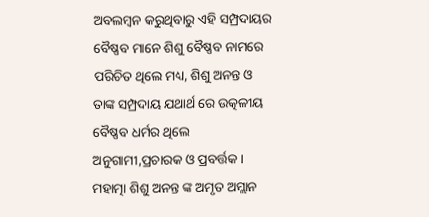ଅବଲମ୍ବନ କରୁଥିବାରୁ ଏହି ସମ୍ପ୍ରଦାୟର ବୈଷ୍ଣବ ମାନେ ଶିଶୁ ବୈଷ୍ଣବ ନାମରେ ପରିଚିତ ଥିଲେ ମଧ୍ୟ, ଶିଶୁ ଅନନ୍ତ ଓ ତାଙ୍କ ସମ୍ପ୍ରଦାୟ ଯଥାର୍ଥ ରେ ଉତ୍କଳୀୟ ବୈଷ୍ଣବ ଧର୍ମର ଥିଲେ ଅନୁଗାମୀ,ପ୍ରଚାରକ ଓ ପ୍ରବର୍ତ୍ତକ । ମହାତ୍ମା ଶିଶୁ ଅନନ୍ତ ଙ୍କ ଅମୃତ ଅମ୍ଲାନ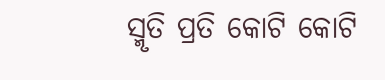ସ୍ମୃତି ପ୍ରତି କୋଟି କୋଟି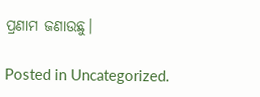ପ୍ରଣାମ ଜଣାଉଛୁ।

Posted in Uncategorized.